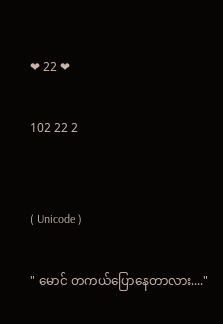❤ 22 ❤

102 22 2


( Unicode )

" မောင် တကယ်ပြောနေတာလား...."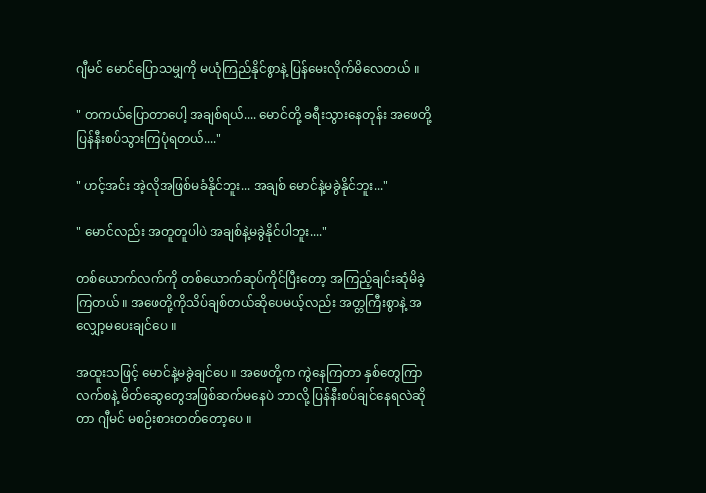ဂျီမင် မောင်ပြောသမျှကို မယုံကြည်နိုင်စွာနဲ့ ပြန်မေးလိုက်မိလေတယ် ။

" တကယ်ပြောတာပေါ့ အချစ်ရယ်.... မောင်တို့ ခရီးသွားနေတုန်း အဖေတို့ ပြန်နီးစပ်သွားကြပုံရတယ်...."

" ဟင့်အင်း အဲ့လိုအဖြစ်မခံနိုင်ဘူး... အချစ် မောင်နဲ့မခွဲနိုင်ဘူး..."

" မောင်လည်း အတူတူပါပဲ အချစ်နဲ့မခွဲနိုင်ပါဘူး...."

တစ်ယောက်လက်ကို တစ်ယောက်ဆုပ်ကိုင်ပြီးတော့ အကြည့်ချင်းဆုံမိခဲ့ကြတယ် ။ အဖေတို့ကိုသိပ်ချစ်တယ်ဆိုပေမယ့်လည်း အတ္တကြီးစွာနဲ့ အလျှော့မပေးချင်ပေ ။

အထူးသဖြင့် မောင်နဲ့မခွဲချင်ပေ ။ အဖေတို့က ကွဲနေကြတာ နှစ်တွေကြာလက်စနဲ့ မိတ်ဆွေတွေအဖြစ်ဆက်မနေပဲ ဘာလို့ ပြန်နီးစပ်ချင်နေရလဲဆိုတာ ဂျီမင် မစဉ်းစားတတ်တော့ပေ ။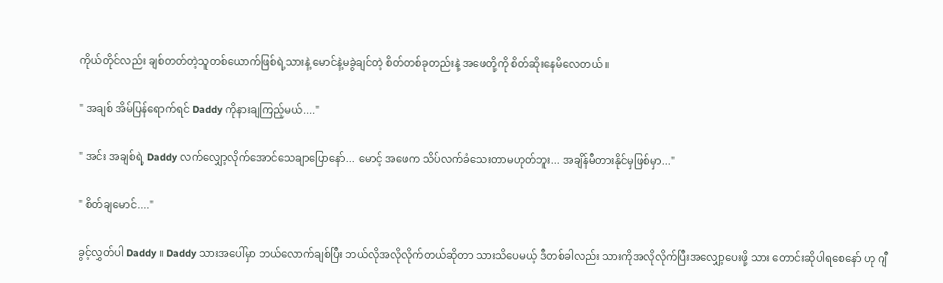ကိုယ်တိုင်လည်း ချစ်တတ်တဲ့သူတစ်ယောက်ဖြစ်ရဲ့သားနဲ့ မောင်နဲ့မခွဲချင်တဲ့ စိတ်တစ်ခုတည်းနဲ့ အဖေတို့ကို စိတ်ဆိုးနေမိလေတယ် ။

" အချစ် အိမ်ပြန်ရောက်ရင် Daddy ကိုနားချကြည့်မယ်...."

" အင်း အချစ်ရဲ့ Daddy လက်လျှော့လိုက်အောင်သေချာပြောနော်... မောင့် အဖေက သိပ်လက်ခံသေးတာမဟုတ်ဘူး... အချိန်မီတားနိုင်မှဖြစ်မှာ..."

" စိတ်ချမောင်...."

ခွင့်လွှတ်ပါ Daddy ။ Daddy သားအပေါ်မှာ ဘယ်လောက်ချစ်ပြီး ဘယ်လိုအလိုလိုက်တယ်ဆိုတာ သားသိပေမယ့် ဒီတစ်ခါလည်း သားကိုအလိုလိုက်ပြီးအလျှော့ပေးဖို့ သား တောင်းဆိုပါရစေနော် ဟု ဂျီ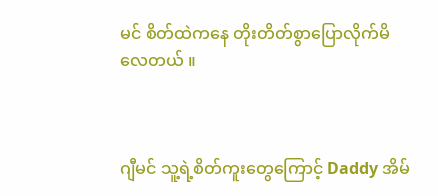မင် စိတ်ထဲကနေ တိုးတိတ်စွာပြောလိုက်မိလေတယ် ။



ဂျီမင် သူ့ရဲ့စိတ်ကူးတွေကြောင့် Daddy အိမ်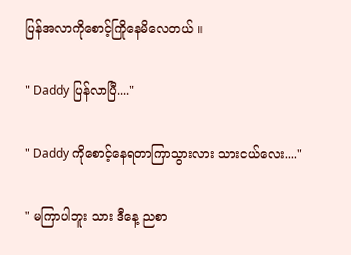ပြန်အလာကိုစောင့်ကြိုနေမိလေတယ် ။

" Daddy ပြန်လာပြီ...."

" Daddy ကိုစောင့်နေရတာကြာသွားလား သားငယ်လေး...."

" မကြာပါဘူး သား ဒီနေ့ ညစာ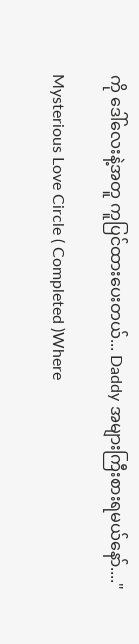ကို ဒေါ်လေးနဲ့အတူ ကူပြင်ထားပေးတယ်... Daddy အများကြီးစားရမယ်နော်...."

Mysterious Love Circle ( Completed )Where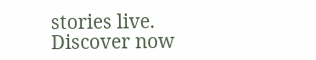stories live. Discover now